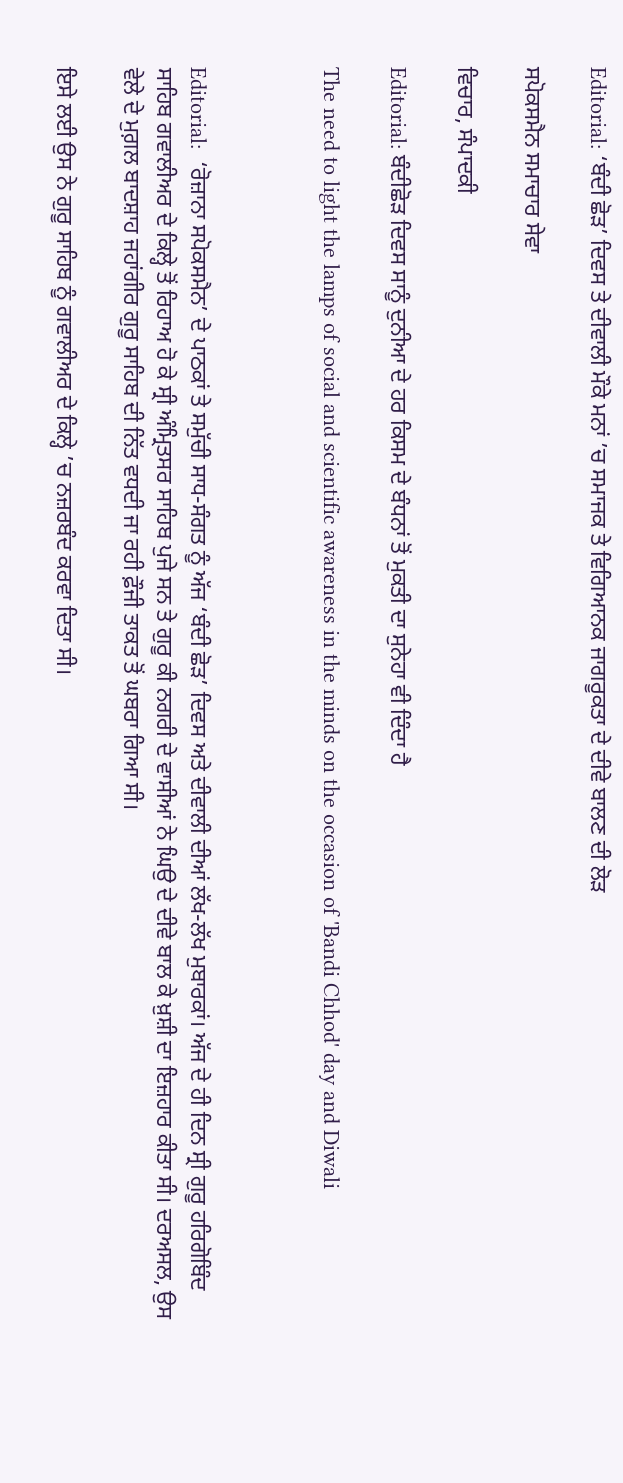Editorial: ‘ਬੰਦੀ ਛੋੜ’ ਦਿਵਸ ਤੇ ਦੀਵਾਲੀ ਮੌਕੇ ਮਨਾਂ ’ਚ ਸਮਾਜਕ ਤੇ ਵਿਗਿਆਨਕ ਜਾਗਰੂਕਤਾ ਦੇ ਦੀਵੇ ਬਾਲਣ ਦੀ ਲੋੜ

ਸਪੋਕਸਮੈਨ ਸਮਾਚਾਰ ਸੇਵਾ

ਵਿਚਾਰ, ਸੰਪਾਦਕੀ

Editorial: ਬੰਦੀਛੋੜ ਦਿਵਸ ਸਾਨੂੰ ਦੁਨੀਆ ਦੇ ਹਰ ਕਿਸਮ ਦੇ ਬੰਧਨਾਂ ਤੋਂ ਮੁਕਤੀ ਦਾ ਸੁਨੇਹਾ ਵੀ ਦਿੰਦਾ ਹੈ

The need to light the lamps of social and scientific awareness in the minds on the occasion of 'Bandi Chhod' day and Diwali



Editorial:  ‘ਰੋਜ਼ਾਨਾ ਸਪੋਕਸਮੈਨ’ ਦੇ ਪਾਠਕਾਂ ਤੇ ਸਮੁੱਚੀ ਸਾਧ-ਸੰਗਤ ਨੂੰ ਅੱਜ ‘ਬੰਦੀ ਛੋੜ’ ਦਿਵਸ ਅਤੇ ਦੀਵਾਲੀ ਦੀਆਂ ਲੱਖ-ਲੱਖ ਮੁਬਾਰਕਾਂ। ਅੱਜ ਦੇ ਹੀ ਦਿਨ ਸ੍ਰੀ ਗੁਰੂ ਹਰਿਗੋਬਿੰਦ ਸਾਹਿਬ ਗਵਾਲੀਅਰ ਦੇ ਕਿਲ੍ਹੇ ਤੋਂ ਰਿਹਾਅ ਹੋ ਕੇ ਸ੍ਰੀ ਅੰਮ੍ਰਿਤਸਰ ਸਾਹਿਬ ਪੁਜੇ ਸਨ ਤੇ ਗੁਰੂ ਕੀ ਨਗਰੀ ਦੇ ਵਾਸੀਆਂ ਨੇ ਘਿਉ ਦੇ ਦੀਵੇ ਬਾਲ ਕੇ ਖ਼ੁਸ਼ੀ ਦਾ ਇਜ਼ਹਾਰ ਕੀਤਾ ਸੀ। ਦਰਅਸਲ, ਉਸ ਵੇਲੇ ਦੇ ਮੁਗ਼ਲ ਬਾਦਸ਼ਾਹ ਜਹਾਂਗੀਰ ਗੁਰੂ ਸਾਹਿਬ ਦੀ ਨਿੱਤ ਵਧਦੀ ਜਾ ਰਹੀ ਫ਼ੌਜੀ ਤਾਕਤ ਤੋਂ ਘਬਰਾ ਗਿਆ ਸੀ।

ਇਸੇ ਲਈ ਉਸ ਨੇ ਗੁਰੂ ਸਾਹਿਬ ਨੂੰ ਗਵਾਲੀਅਰ ਦੇ ਕਿਲ੍ਹੇ ’ਚ ਨਜ਼ਰਬੰਦ ਕਰਵਾ ਦਿਤਾ ਸੀ।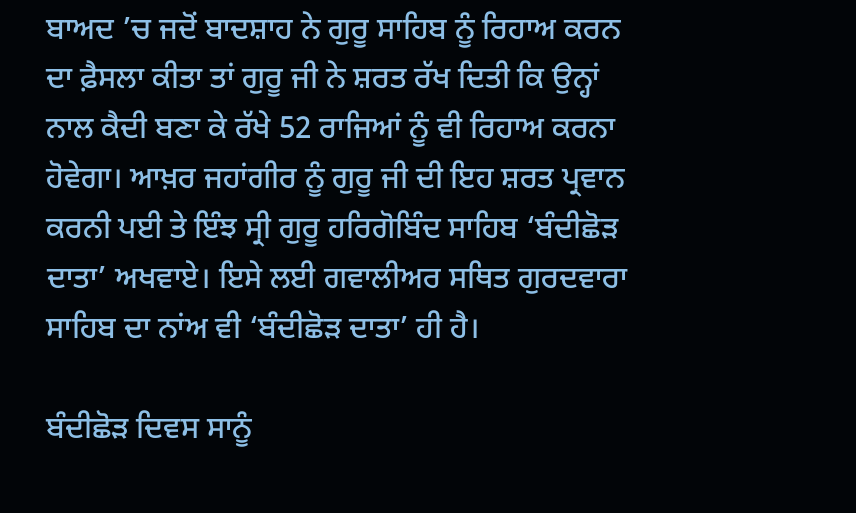ਬਾਅਦ ’ਚ ਜਦੋਂ ਬਾਦਸ਼ਾਹ ਨੇ ਗੁਰੂ ਸਾਹਿਬ ਨੂੰ ਰਿਹਾਅ ਕਰਨ ਦਾ ਫ਼ੈਸਲਾ ਕੀਤਾ ਤਾਂ ਗੁਰੂ ਜੀ ਨੇ ਸ਼ਰਤ ਰੱਖ ਦਿਤੀ ਕਿ ਉਨ੍ਹਾਂ ਨਾਲ ਕੈਦੀ ਬਣਾ ਕੇ ਰੱਖੇ 52 ਰਾਜਿਆਂ ਨੂੰ ਵੀ ਰਿਹਾਅ ਕਰਨਾ ਹੋਵੇਗਾ। ਆਖ਼ਰ ਜਹਾਂਗੀਰ ਨੂੰ ਗੁਰੂ ਜੀ ਦੀ ਇਹ ਸ਼ਰਤ ਪ੍ਰਵਾਨ ਕਰਨੀ ਪਈ ਤੇ ਇੰਝ ਸ੍ਰੀ ਗੁਰੂ ਹਰਿਗੋਬਿੰਦ ਸਾਹਿਬ ‘ਬੰਦੀਛੋੜ ਦਾਤਾ’ ਅਖਵਾਏ। ਇਸੇ ਲਈ ਗਵਾਲੀਅਰ ਸਥਿਤ ਗੁਰਦਵਾਰਾ ਸਾਹਿਬ ਦਾ ਨਾਂਅ ਵੀ ‘ਬੰਦੀਛੋੜ ਦਾਤਾ’ ਹੀ ਹੈ।

ਬੰਦੀਛੋੜ ਦਿਵਸ ਸਾਨੂੰ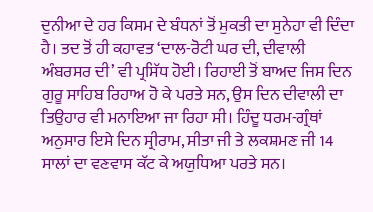ਦੁਨੀਆ ਦੇ ਹਰ ਕਿਸਮ ਦੇ ਬੰਧਨਾਂ ਤੋਂ ਮੁਕਤੀ ਦਾ ਸੁਨੇਹਾ ਵੀ ਦਿੰਦਾ ਹੈ। ਤਦ ਤੋਂ ਹੀ ਕਹਾਵਤ ‘ਦਾਲ-ਰੋਟੀ ਘਰ ਦੀ, ਦੀਵਾਲੀ ਅੰਬਰਸਰ ਦੀ’ ਵੀ ਪ੍ਰਸਿੱਧ ਹੋਈ। ਰਿਹਾਈ ਤੋਂ ਬਾਅਦ ਜਿਸ ਦਿਨ ਗੁਰੂ ਸਾਹਿਬ ਰਿਹਾਅ ਹੋ ਕੇ ਪਰਤੇ ਸਨ, ਉਸ ਦਿਨ ਦੀਵਾਲੀ ਦਾ ਤਿਉਹਾਰ ਵੀ ਮਨਾਇਆ ਜਾ ਰਿਹਾ ਸੀ। ਹਿੰਦੂ ਧਰਮ-ਗ੍ਰੰਥਾਂ ਅਨੁਸਾਰ ਇਸੇ ਦਿਨ ਸ੍ਰੀਰਾਮ, ਸੀਤਾ ਜੀ ਤੇ ਲਕਸ਼ਮਣ ਜੀ 14 ਸਾਲਾਂ ਦਾ ਵਣਵਾਸ ਕੱਟ ਕੇ ਅਯੁਧਿਆ ਪਰਤੇ ਸਨ।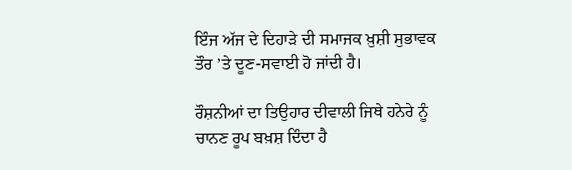ਇੰਜ ਅੱਜ ਦੇ ਦਿਹਾੜੇ ਦੀ ਸਮਾਜਕ ਖ਼ੁਸ਼ੀ ਸੁਭਾਵਕ ਤੌਰ ’ਤੇ ਦੂਣ-ਸਵਾਈ ਹੋ ਜਾਂਦੀ ਹੈ।

ਰੌਸ਼ਨੀਆਂ ਦਾ ਤਿਉਹਾਰ ਦੀਵਾਲੀ ਜਿਥੇ ਹਨੇਰੇ ਨੂੰ ਚਾਨਣ ਰੂਪ ਬਖ਼ਸ਼ ਦਿੰਦਾ ਹੈ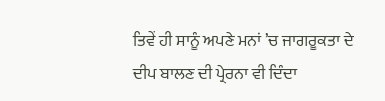ਤਿਵੇਂ ਹੀ ਸਾਨੂੰ ਅਪਣੇ ਮਨਾਂ ’ਚ ਜਾਗਰੂਕਤਾ ਦੇ ਦੀਪ ਬਾਲਣ ਦੀ ਪ੍ਰੇਰਨਾ ਵੀ ਦਿੰਦਾ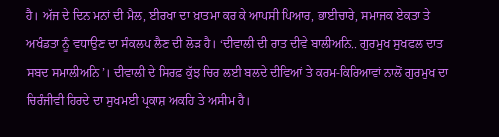ਹੈ। ਅੱਜ ਦੇ ਦਿਨ ਮਨਾਂ ਦੀ ਮੈਲ, ਈਰਖਾ ਦਾ ਖ਼ਾਤਮਾ ਕਰ ਕੇ ਆਪਸੀ ਪਿਆਰ, ਭਾਈਚਾਰੇ, ਸਮਾਜਕ ਏਕਤਾ ਤੇ ਅਖੰਡਤਾ ਨੂੰ ਵਧਾਉਣ ਦਾ ਸੰਕਲਪ ਲੈਣ ਦੀ ਲੋੜ ਹੈ। ‘ਦੀਵਾਲੀ ਦੀ ਰਾਤ ਦੀਵੇ ਬਾਲੀਅਨਿ.. ਗੁਰਮੁਖ ਸੁਖਫਲ ਦਾਤ ਸਬਦ ਸਮਾਲੀਅਨਿ’। ਦੀਵਾਲੀ ਦੇ ਸਿਰਫ਼ ਕੁੱਝ ਚਿਰ ਲਈ ਬਲਦੇ ਦੀਵਿਆਂ ਤੇ ਕਰਮ-ਕਿਰਿਆਵਾਂ ਨਾਲੋਂ ਗੁਰਮੁਖ ਦਾ ਚਿਰੰਜੀਵੀ ਹਿਰਦੇ ਦਾ ਸੁਖਮਈ ਪ੍ਰਕਾਸ਼ ਅਕਹਿ ਤੇ ਅਸੀਮ ਹੈ।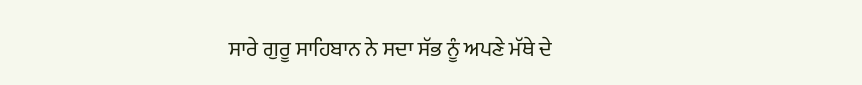ਸਾਰੇ ਗੁਰੂ ਸਾਹਿਬਾਨ ਨੇ ਸਦਾ ਸੱਭ ਨੂੰ ਅਪਣੇ ਮੱਥੇ ਦੇ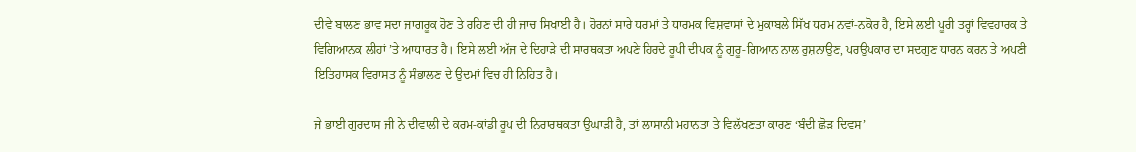ਦੀਵੇ ਬਾਲਣ ਭਾਵ ਸਦਾ ਜਾਗਰੂਕ ਹੋਣ ਤੇ ਰਹਿਣ ਦੀ ਹੀ ਜਾਚ ਸਿਖਾਈ ਹੈ। ਹੋਰਨਾਂ ਸਾਰੇ ਧਰਮਾਂ ਤੇ ਧਾਰਮਕ ਵਿਸ਼ਵਾਸਾਂ ਦੇ ਮੁਕਾਬਲੇ ਸਿੱਖ ਧਰਮ ਨਵਾਂ-ਨਕੋਰ ਹੈ, ਇਸੇ ਲਈ ਪੂਰੀ ਤਰ੍ਹਾਂ ਵਿਵਹਾਰਕ ਤੇ ਵਿਗਿਆਨਕ ਲੀਹਾਂ ’ਤੇ ਆਧਾਰਤ ਹੈ। ਇਸੇ ਲਈ ਅੱਜ ਦੇ ਦਿਹਾੜੇ ਦੀ ਸਾਰਥਕਤਾ ਅਪਣੇ ਹਿਰਦੇ ਰੂਪੀ ਦੀਪਕ ਨੂੰ ਗੁਰੂ-ਗਿਆਨ ਨਾਲ ਰੁਸ਼ਨਾਉਣ, ਪਰਉਪਕਾਰ ਦਾ ਸਦਗੁਣ ਧਾਰਨ ਕਰਨ ਤੇ ਅਪਣੀ ਇਤਿਹਾਸਕ ਵਿਰਾਸਤ ਨੂੰ ਸੰਭਾਲਣ ਦੇ ਉਦਮਾਂ ਵਿਚ ਹੀ ਨਿਹਿਤ ਹੈ।

ਜੇ ਭਾਈ ਗੁਰਦਾਸ ਜੀ ਨੇ ਦੀਵਾਲੀ ਦੇ ਕਰਮ-ਕਾਂਡੀ ਰੂਪ ਦੀ ਨਿਰਾਰਥਕਤਾ ਉਘਾੜੀ ਹੈ, ਤਾਂ ਲਾਸਾਨੀ ਮਹਾਨਤਾ ਤੇ ਵਿਲੱਖਣਤਾ ਕਾਰਣ ‘ਬੰਦੀ ਛੋੜ ਦਿਵਸ’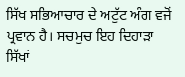ਸਿੱਖ ਸਭਿਆਚਾਰ ਦੇ ਅਟੁੱਟ ਅੰਗ ਵਜੋਂ ਪ੍ਰਵਾਨ ਹੈ। ਸਚਮੁਚ ਇਹ ਦਿਹਾੜਾ ਸਿੱਖਾਂ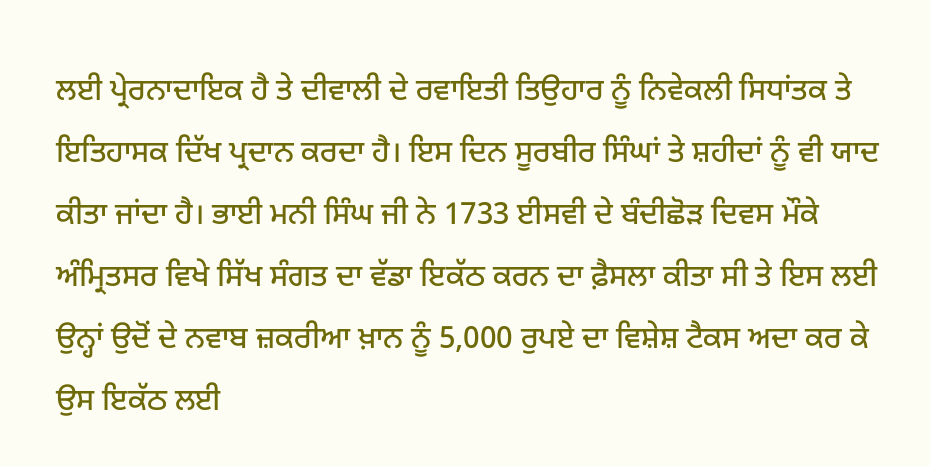ਲਈ ਪ੍ਰੇਰਨਾਦਾਇਕ ਹੈ ਤੇ ਦੀਵਾਲੀ ਦੇ ਰਵਾਇਤੀ ਤਿਉਹਾਰ ਨੂੰ ਨਿਵੇਕਲੀ ਸਿਧਾਂਤਕ ਤੇ ਇਤਿਹਾਸਕ ਦਿੱਖ ਪ੍ਰਦਾਨ ਕਰਦਾ ਹੈ। ਇਸ ਦਿਨ ਸੂਰਬੀਰ ਸਿੰਘਾਂ ਤੇ ਸ਼ਹੀਦਾਂ ਨੂੰ ਵੀ ਯਾਦ ਕੀਤਾ ਜਾਂਦਾ ਹੈ। ਭਾਈ ਮਨੀ ਸਿੰਘ ਜੀ ਨੇ 1733 ਈਸਵੀ ਦੇ ਬੰਦੀਛੋੜ ਦਿਵਸ ਮੌਕੇ ਅੰਮ੍ਰਿਤਸਰ ਵਿਖੇ ਸਿੱਖ ਸੰਗਤ ਦਾ ਵੱਡਾ ਇਕੱਠ ਕਰਨ ਦਾ ਫ਼ੈਸਲਾ ਕੀਤਾ ਸੀ ਤੇ ਇਸ ਲਈ ਉਨ੍ਹਾਂ ਉਦੋਂ ਦੇ ਨਵਾਬ ਜ਼ਕਰੀਆ ਖ਼ਾਨ ਨੂੰ 5,000 ਰੁਪਏ ਦਾ ਵਿਸ਼ੇਸ਼ ਟੈਕਸ ਅਦਾ ਕਰ ਕੇ ਉਸ ਇਕੱਠ ਲਈ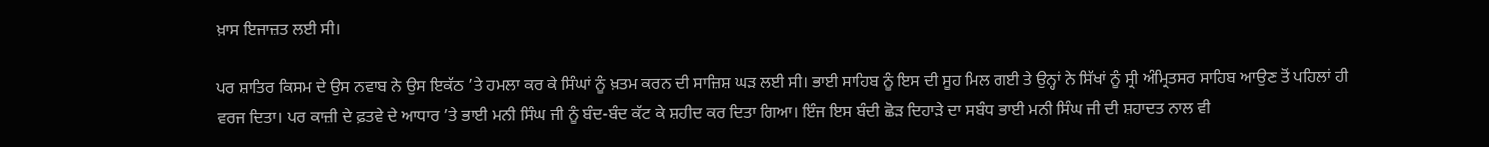ਖ਼ਾਸ ਇਜਾਜ਼ਤ ਲਈ ਸੀ।

ਪਰ ਸ਼ਾਤਿਰ ਕਿਸਮ ਦੇ ਉਸ ਨਵਾਬ ਨੇ ਉਸ ਇਕੱਠ ’ਤੇ ਹਮਲਾ ਕਰ ਕੇ ਸਿੰਘਾਂ ਨੂੰ ਖ਼ਤਮ ਕਰਨ ਦੀ ਸਾਜ਼ਿਸ਼ ਘੜ ਲਈ ਸੀ। ਭਾਈ ਸਾਹਿਬ ਨੂੰ ਇਸ ਦੀ ਸੂਹ ਮਿਲ ਗਈ ਤੇ ਉਨ੍ਹਾਂ ਨੇ ਸਿੱਖਾਂ ਨੂੰ ਸ੍ਰੀ ਅੰਮ੍ਰਿਤਸਰ ਸਾਹਿਬ ਆਉਣ ਤੋਂ ਪਹਿਲਾਂ ਹੀ ਵਰਜ ਦਿਤਾ। ਪਰ ਕਾਜ਼ੀ ਦੇ ਫ਼ਤਵੇ ਦੇ ਆਧਾਰ ’ਤੇ ਭਾਈ ਮਨੀ ਸਿੰਘ ਜੀ ਨੂੰ ਬੰਦ-ਬੰਦ ਕੱਟ ਕੇ ਸ਼ਹੀਦ ਕਰ ਦਿਤਾ ਗਿਆ। ਇੰਜ ਇਸ ਬੰਦੀ ਛੋੜ ਦਿਹਾੜੇ ਦਾ ਸਬੰਧ ਭਾਈ ਮਨੀ ਸਿੰਘ ਜੀ ਦੀ ਸ਼ਹਾਦਤ ਨਾਲ ਵੀ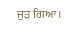ਜੁੜ ਗਿਆ।